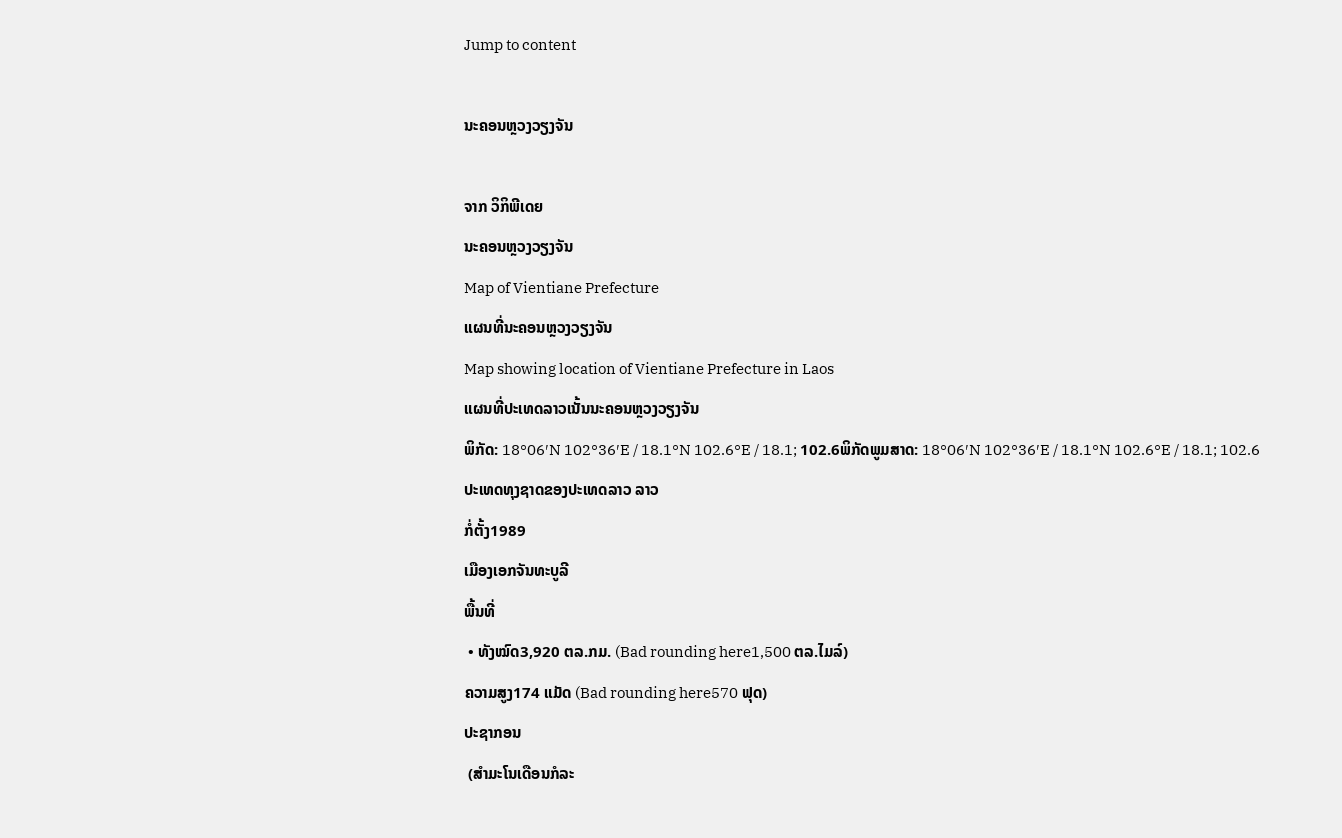Jump to content

ນະຄອນຫຼວງວຽງຈັນ

ຈາກ ວິກິພີເດຍ
ນະຄອນຫຼວງວຽງຈັນ
Map of Vientiane Prefecture
ແຜນທີ່ນະຄອນຫຼວງວຽງຈັນ
Map showing location of Vientiane Prefecture in Laos
ແຜນທີ່ປະເທດລາວເນັ້ນນະຄອນຫຼວງວຽງຈັນ
ພິກັດ: 18°06′N 102°36′E / 18.1°N 102.6°E / 18.1; 102.6ພິກັດພູມສາດ: 18°06′N 102°36′E / 18.1°N 102.6°E / 18.1; 102.6
ປະເທດທຸງຊາດຂອງປະເທດລາວ ລາວ
ກໍ່ຕັ້ງ1989
ເມືອງເອກຈັນທະບູລີ
ພື້ນທີ່
 • ທັງໝົດ3,920 ຕລ.ກມ. (Bad rounding here1,500 ຕລ.ໄມລ໌)
ຄວາມສູງ174 ແມັດ (Bad rounding here570 ຟຸດ)
ປະຊາກອນ
 (ສຳມະໂນເດືອນກໍລະ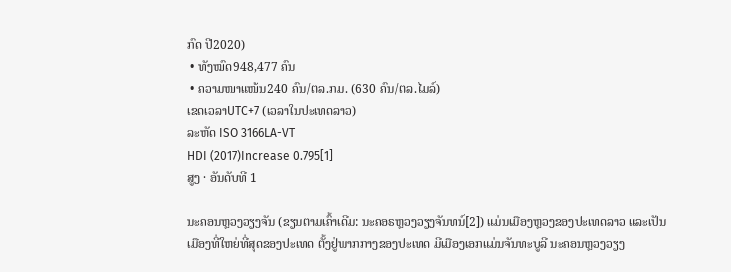ກົດ ປີ2020)
 • ທັງໝົດ948,477 ຄົນ
 • ຄວາມໜາແໜ້ນ240 ຄົນ/ຕລ.ກມ. (630 ຄົນ/ຕລ.ໄມລ໌)
ເຂດເວລາUTC+7 (ເວລາໃນປະເທດລາວ)
ລະຫັດ ISO 3166LA-VT
HDI (2017)Increase 0.795[1]
ສູງ · ອັນດັບທີ 1

ນະຄອນຫຼວງວຽງຈັນ (ຂຽນຕາມເຄົ້າເດີມ: ນະຄອຣຫຼວງວຽງຈັນທນ໌[2]) ແມ່ນເມືອງຫຼວງຂອງປະເທດລາວ ແລະເປັນເມືອງທີ່ໃຫຍ່ທີ່ສຸດຂອງປະເທດ ຕັ້ງຢູ່ພາກກາງຂອງປະເທດ ມີເມືອງເອກແມ່ນຈັນທະບູລີ ນະຄອນຫຼວງວຽງ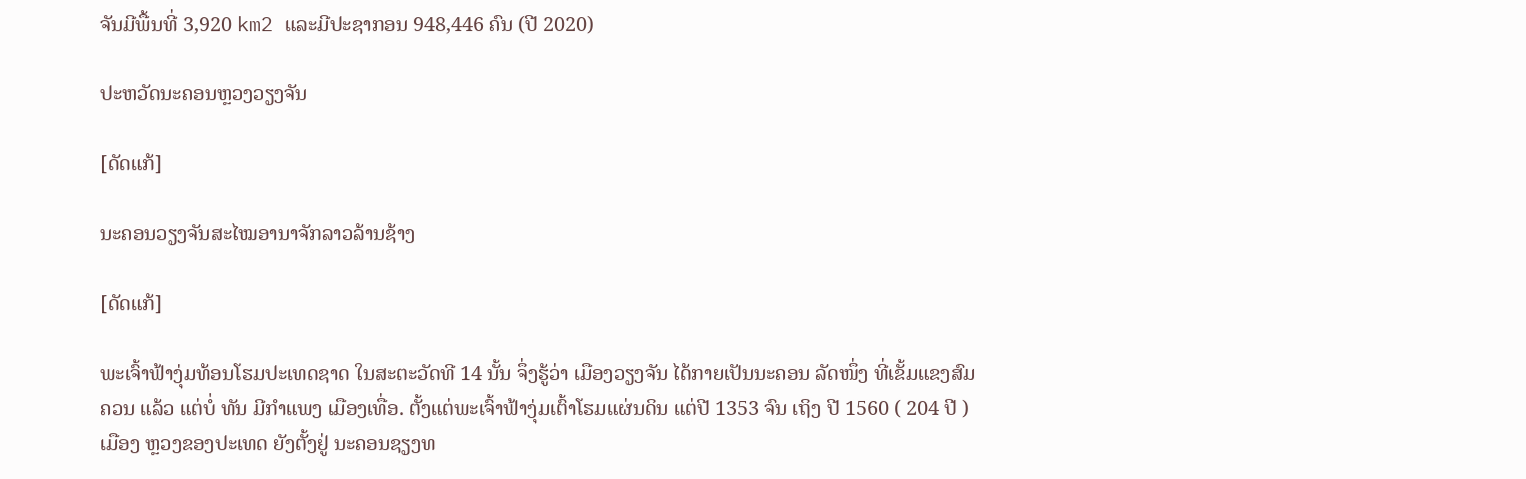ຈັນມີພື້ນທີ່ 3,920 km2 ແລະມີປະຊາກອນ 948,446 ຄົນ (ປີ 2020)

ປະຫວັດນະຄອນຫຼວງວຽງຈັນ

[ດັດແກ້]

ນະຄອນວຽງຈັນສະໄໝອານາຈັກລາວລ້ານຊ້າງ

[ດັດແກ້]

ພະເຈົ້າຟ້າງຸ່ມທ້ອນໂຮມປະເທດຊາດ ໃນສະຕະວັດທີ 14 ນັ້ນ ຈຶ່ງຮູ້ວ່າ ເມືອງວຽງຈັນ ໄດ້ກາຍເປັນນະຄອນ ລັດໜຶ່ງ ທີ່ເຂັ້ມແຂງສົມຄວນ ແລ້ວ ແຕ່ບໍ່ ທັນ ມີກຳແພງ ເມືອງເທື່ອ. ຕັ້ງແຕ່ພະເຈົ້າຟ້າງຸ່ມເຕົ້າໂຮມແຜ່ນດິນ ແຕ່ປີ 1353 ຈົນ ເຖິງ ປີ 1560 ( 204 ປີ ) ເມືອງ ຫຼວງຂອງປະເທດ ຍັງຕັ້ງຢູ່ ນະຄອນຊຽງທ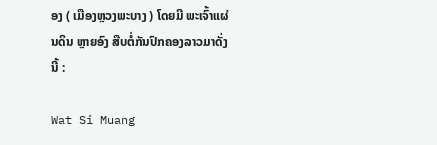ອງ ( ເມືອງຫຼວງພະບາງ ) ໂດຍມີ ພະເຈົ້າແຜ່ນດິນ ຫຼາຍອົງ ສືບຕໍ່ກັນປົກຄອງລາວມາດັ່ງ ນີ້ :

Wat Si Muang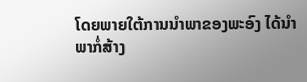ໂດຍພາຍໃຕ້ການນຳພາຂອງພະອົງ ໄດ້ນຳພາກໍ່ສ້າງ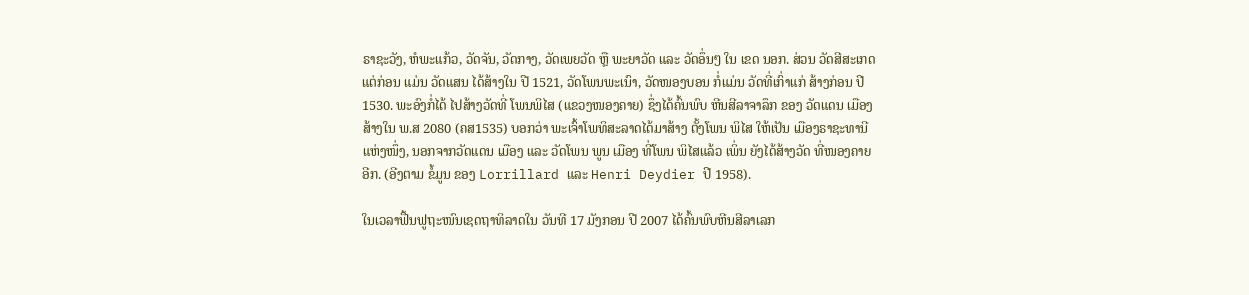ຣາຊະວັງ, ຫໍພະແກ້ວ, ວັດຈັນ, ວັດກາງ, ວັດເພຍວັດ ຫຼື ພະຍາວັດ ແລະ ວັດອຶ່ນໆ ໃນ ເຂດ ນອກ. ສ່ວນ ວັດສີສະເກດ ແຕ່ກ່ອນ ແມ່ນ ວັດແສນ ໄດ້ສ້າງໃນ ປີ 1521, ວັດໂພນພະເນົາ, ວັດໜອງບອນ ກໍ່ແມ່ນ ວັດທີ່ເກົ່າແກ່ ສ້າງກ່ອນ ປີ 1530. ພະອົງກໍ່ໄດ້ ໄປສ້າງວັດທີ່ ໂພນພິໄສ (ແຂວງໜອງຄາຍ) ຊຶ່ງໄດ້ຄົ້ນພົບ ຫີນສີລາຈາລຶກ ຂອງ ວັດແດນ ເມືອງ ສ້າງໃນ ພ.ສ 2080 (ຄສ1535) ບອກວ່າ ພະເຈົ້າໂພທິສະລາດໄດ້ມາສ້າງ ຕັ້ງໂພນ ພິໄສ ໃຫ້ເປັນ ເມືອງຣາຊະທານີ ແຫ່ງໜຶ່ງ, ນອກຈາກວັດແດນ ເມືອງ ແລະ ວັດໂພນ ພູນ ເມືອງ ທີ່ໂພນ ພິໄສແລ້ວ ເພິ່ນ ຍັງໄດ້ສ້າງວັດ ທີ່ໜອງຄາຍອີກ. (ອີງຕາມ ຂໍ້ມູນ ຂອງ Lorrillard ແລະ Henri Deydier ປີ 1958).

ໃນເວລາຟື້ນຟູຖະໜົນເຊດຖາທິລາດໃນ ວັນທີ 17 ມັງກອນ ປີ 2007 ໄດ້ຄົ້ນພົບຫີນສີລາເລກ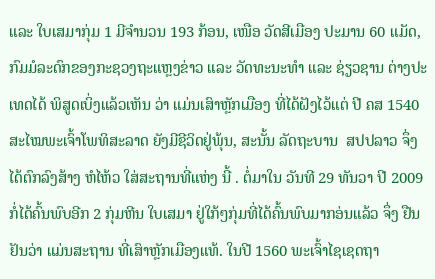ແລະ ໃບເສມາກຸ່ມ 1 ມີຈຳນວນ 193 ກ້ອນ, ເໜືອ ວັດສີເມືອງ ປະມານ 60 ແມັດ, ກົມມໍລະດົກຂອງກະຊວງຖະແຫຼງຂ່າວ ແລະ ວັດທະນະທຳ ແລະ ຊ່ຽວຊານ ຕ່າງປະເທດໄດ້ ພິສູດເບິ່ງແລ້ວເຫັນ ວ່າ ແມ່ນເສົາຫຼັກເມືອງ ທີ່ໄດ້ຝັງໄວ້ແຕ່ ປີ ຄສ 1540 ສະໄໝພະເຈົ້າໂພທິສະລາດ ຍັງມີຊີວິດຢູ່ພຸ້ນ, ສະນັ້ນ ລັດຖະບານ  ສປປລາວ ຈຶ່ງໄດ້ຕົກລົງສ້າງ ຫໍໄຫ້ວ ໃສ່ສະຖານທີ່ແຫ່ງ ນີ້ . ຕໍ່ມາໃນ ວັນທີ 29 ທັນວາ ປີ 2009 ກໍ່ໄດ້ຄົ້ນພົບອີກ 2 ກຸ່ມຫີນ ໃບເສມາ ຢູ່ໃກ້ໆກຸ່ມທີ່ໄດ້ຄົ້ນພົບມາກອ່ນແລ້ວ ຈຶ່ງ ຢືນ ຢັນວ່າ ແມ່ນສະຖານ ທີ່ເສົາຫຼັກເມືອງແທ້. ໃນປີ 1560 ພະເຈົ້າໄຊເຊດຖາ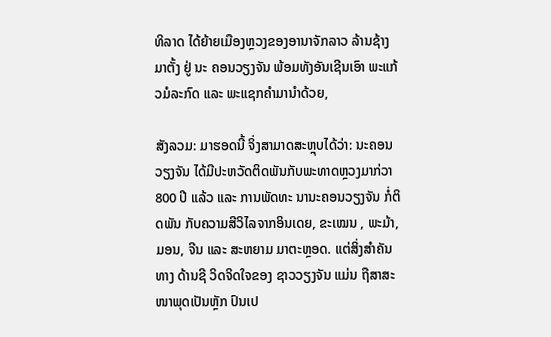ທິລາດ ໄດ້ຍ້າຍເມືອງຫຼວງຂອງອານາຈັກລາວ ລ້ານຊ້າງມາຕັ້ງ ຢູ່ ນະ ຄອນວຽງຈັນ ພ້ອມທັງອັນເຊີນເອົາ ພະແກ້ວມໍລະກົດ ແລະ ພະແຊກຄຳມານຳດ້ວຍ,

ສັງລວມ: ມາຮອດນີ້ ຈິ່ງສາມາດສະຫຼຸບໄດ້ວ່າ: ນະຄອນວຽງຈັນ ໄດ້ມີປະຫວັດຕິດພັນກັບພະທາດຫຼວງມາກ່ວາ 800 ປີ ແລ້ວ ແລະ ການພັດທະ ນານະຄອນວຽງຈັນ ກໍ່ຕິດພັນ ກັບຄວາມສີວິໄລຈາກອິນເດຍ, ຂະເໝນ , ພະມ້າ, ມອນ, ຈີນ ແລະ ສະຫຍາມ ມາຕະຫຼອດ. ແຕ່ສິ່ງສຳຄັນທາງ ດ້ານຊີ ວິດຈິດໃຈຂອງ ຊາວວຽງຈັນ ແມ່ນ ຖືສາສະໜາພຸດເປັນຫຼັກ ປົນເປ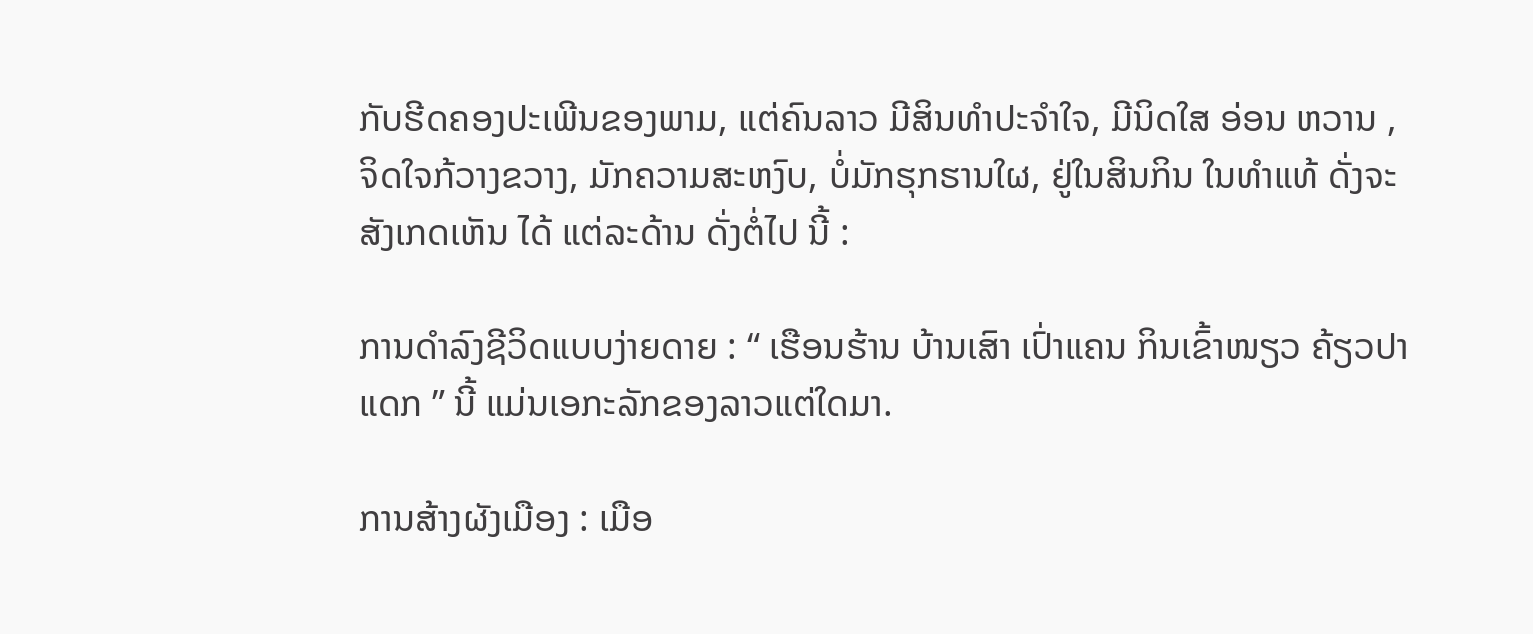ກັບຮີດຄອງປະເພີນຂອງພາມ, ແຕ່ຄົນລາວ ມີສິນທຳປະຈຳໃຈ, ມີນິດໃສ ອ່ອນ ຫວານ , ຈິດໃຈກ້ວາງຂວາງ, ມັກຄວາມສະຫງົບ, ບໍ່ມັກຮຸກຮານໃຜ, ຢູ່ໃນສິນກິນ ໃນທຳແທ້ ດັ່ງຈະສັງເກດເຫັນ ໄດ້ ແຕ່ລະດ້ານ ດັ່ງຕໍ່ໄປ ນີ້ :

ການດຳລົງຊີວິດແບບງ່າຍດາຍ : “ ເຮືອນຮ້ານ ບ້ານເສົາ ເປົ່າແຄນ ກິນເຂົ້າໜຽວ ຄ້ຽວປາແດກ ” ນີ້ ແມ່ນເອກະລັກຂອງລາວແຕ່ໃດມາ.

ການສ້າງຜັງເມືອງ : ເມືອ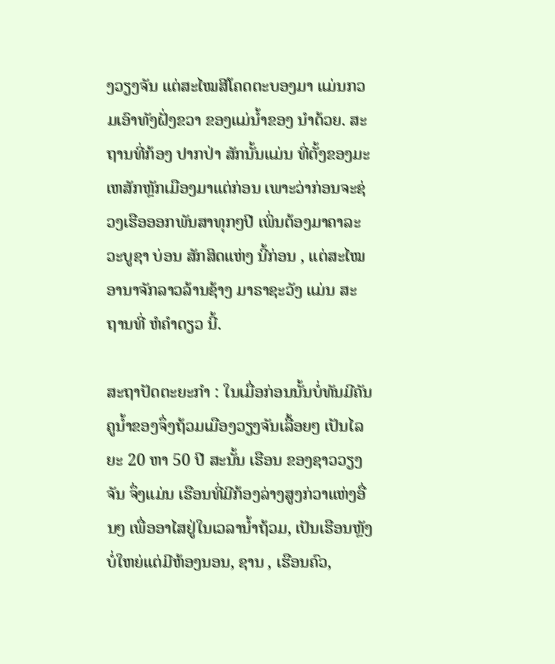ງວຽງຈັນ ແຕ່ສະໄໝສີໂຄດຕະບອງມາ ແມ່ນກວມເອົາທັງຝັ່ງຂວາ ຂອງແມ່ນ້ຳຂອງ ນຳດ້ວຍ. ສະຖານທີ່ກ້ອງ ປາກປ່າ ສັກນັ້ນແມ່ນ ທີ່ຕັ້ງຂອງມະເຫສັກຫຼັກເມືອງມາແຕ່ກ່ອນ ເພາະວ່າກ່ອນຈະຊ່ວງເຮືອອອກພັນສາທຸກໆປີ ເພິ່ນຕ້ອງມາຄາລະວະບູຊາ ບ່ອນ ສັກສິດແຫ່ງ ນີ້ກ່ອນ , ແຕ່ສະໄໝອານາຈັກລາວລ້ານຊ້າງ ມາຣາຊະວັງ ແມ່ນ ສະຖານທີ່ ຫໍຄຳດຽວ ນີ້.

ສະຖາປັດຕະຍະກຳ : ໃນເມື່ອກ່ອນນັ້ນບໍ່ທັນມີຄັນຄູນ້ຳຂອງຈຶ່ງຖ້ວມເມືອງວຽງຈັນເລື້ອຍໆ ເປັນໄລຍະ 20 ຫາ 50 ປີ ສະນັ້ນ ເຮືອນ ຂອງຊາວວຽງ ຈັນ ຈຶ່ງແມ່ນ ເຮືອນທີ່ມີກ້ອງລ່າງສູງກ່ວາແຫ່ງອື່ນໆ ເພື່ອອາໄສຢູ່ໃນເວລານ້ຳຖ້ວມ, ເປັນເຮືອນຫຼັງບໍ່ໃຫຍ່ແຕ່ມີຫ້ອງນອນ, ຊານ , ເຮືອນຄົວ,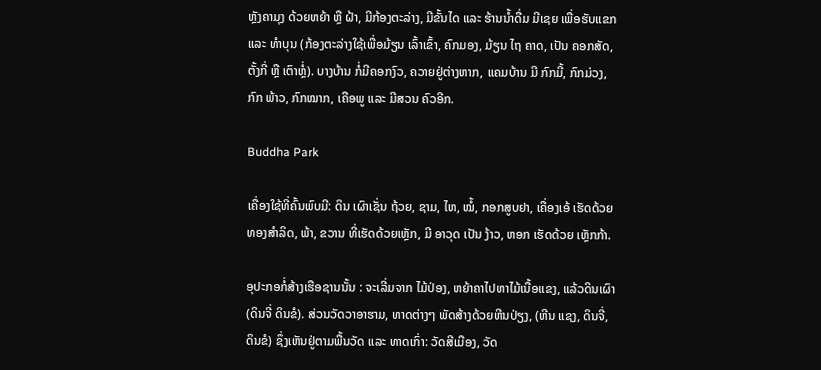ຫຼັງຄາມຸງ ດ້ວຍຫຍ້າ ຫຼື ຝ້າ, ມີກ້ອງຕະລ່າງ, ມີຂັ້ນໄດ ແລະ ຮ້ານນ້ຳດື່ມ ມີເຊຍ ເພື່ອຮັບແຂກ ແລະ ທຳບຸນ (ກ້ອງຕະລ່າງໃຊ້ເພື່ອມ້ຽນ ເລົ້າເຂົ້າ, ຄົກມອງ, ມ້ຽນ ໄຖ ຄາດ, ເປັນ ຄອກສັດ, ຕັ້ງກີ່ ຫຼື ເຕົາຫຼໍ່). ບາງບ້ານ ກໍ່ມີຄອກງົວ, ຄວາຍຢູ່ຕ່າງຫາກ, ແຄມບ້ານ ມີ ກົກມີ້, ກົກມ່ວງ, ກົກ ພ້າວ, ກົກໝາກ, ເຄືອພູ ແລະ ມີສວນ ຄົວອີກ.

Buddha Park

ເຄື່ອງໃຊ້ທີ່ຄົ້ນພົບມີ: ດິນ ເຜົາເຊັ່ນ ຖ້ວຍ, ຊາມ, ໄຫ, ໝໍ້, ກອກສູບຢາ, ເຄື່ອງເອ້ ເຮັດດ້ວຍທອງສຳລິດ, ພ້າ, ຂວານ ທີ່ເຮັດດ້ວຍເຫຼັກ, ມີ ອາວຸດ ເປັນ ງ້າວ, ຫອກ ເຮັດດ້ວຍ ເຫຼັກກ້າ.

ອຸປະກອກໍ່ສ້າງເຮືອຊານນັ້ນ : ຈະເລີ່ມຈາກ ໄມ້ປ່ອງ, ຫຍ້າຄາໄປຫາໄມ້ເນື້ອແຂງ, ແລ້ວດິນເຜົາ (ດິນຈີ່ ດິນຂໍ). ສ່ວນວັດວາອາຮາມ, ທາດຕ່າງໆ ພັດສ້າງດ້ວຍຫີນປ່ຽງ, (ຫີນ ແຊງ, ດິນຈີ່, ດິນຂໍ) ຊຶ່ງເຫັນຢູ່ຕາມພື້ນວັດ ແລະ ທາດເກົ່າ: ວັດສີເມືອງ, ວັດ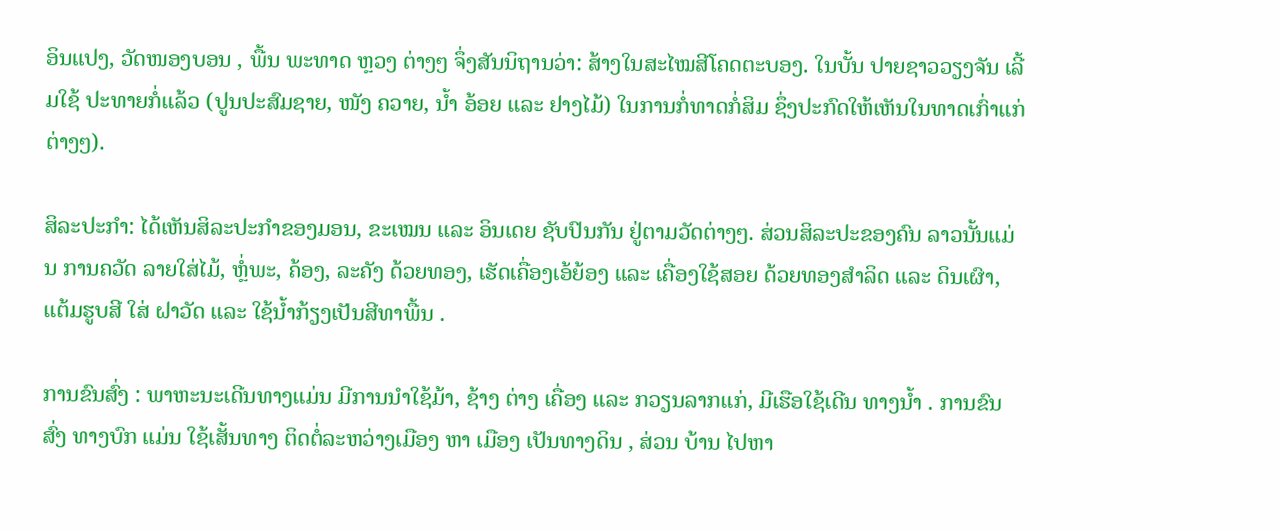ອິນແປງ, ວັດໜອງບອນ , ພື້ນ ພະທາດ ຫຼວງ ຕ່າງໆ ຈຶ່ງສັນນິຖານວ່າ: ສ້າງໃນສະໄໝສີໂຄດຕະບອງ. ໃນບັ້ນ ປາຍຊາວວຽງຈັນ ເລີ້ມໃຊ້ ປະທາຍກໍ່ແລ້ວ (ປູນປະສົມຊາຍ, ໜັງ ຄວາຍ, ນ້ຳ ອ້ອຍ ແລະ ຢາງໄມ້) ໃນການກໍ່ທາດກໍ່ສິມ ຊຶ່ງປະກົດໃຫ້ເຫັນໃນທາດເກົ່າແກ່ຕ່າງໆ).

ສິລະປະກຳ: ໄດ້ເຫັນສິລະປະກຳຂອງມອນ, ຂະເໝນ ແລະ ອິນເດຍ ຊັບປົນກັນ ຢູ່ຕາມວັດຕ່າງໆ. ສ່ວນສິລະປະຂອງຄົນ ລາວນັ້ນແມ່ນ ການຄວັດ ລາຍໃສ່ໄມ້, ຫຼໍ່ພະ, ຄ້ອງ, ລະຄັງ ດ້ວຍທອງ, ເຮັດເຄື່ອງເອ້ຍ້ອງ ແລະ ເຄື່ອງໃຊ້ສອຍ ດ້ວຍທອງສຳລິດ ແລະ ດິນເຜົາ, ແຕ້ມຮູບສີ ໃສ່ ຝາວັດ ແລະ ໃຊ້ນ້ຳກ້ຽງເປັນສີທາພື້ນ .

ການຂົນສົ່ງ : ພາຫະນະເດີນທາງແມ່ນ ມີການນຳໃຊ້ມ້າ, ຊ້າງ ຕ່າງ ເຄື່ອງ ແລະ ກວຽນລາກແກ່, ມີເຮືອໃຊ້ເດີນ ທາງນ້ຳ . ການຂົນ ສົ່ງ ທາງບົກ ແມ່ນ ໃຊ້ເສັ້ນທາງ ຕິດຕໍ່ລະຫວ່າງເມືອງ ຫາ ເມືອງ ເປັນທາງດິນ , ສ່ວນ ບ້ານ ໄປຫາ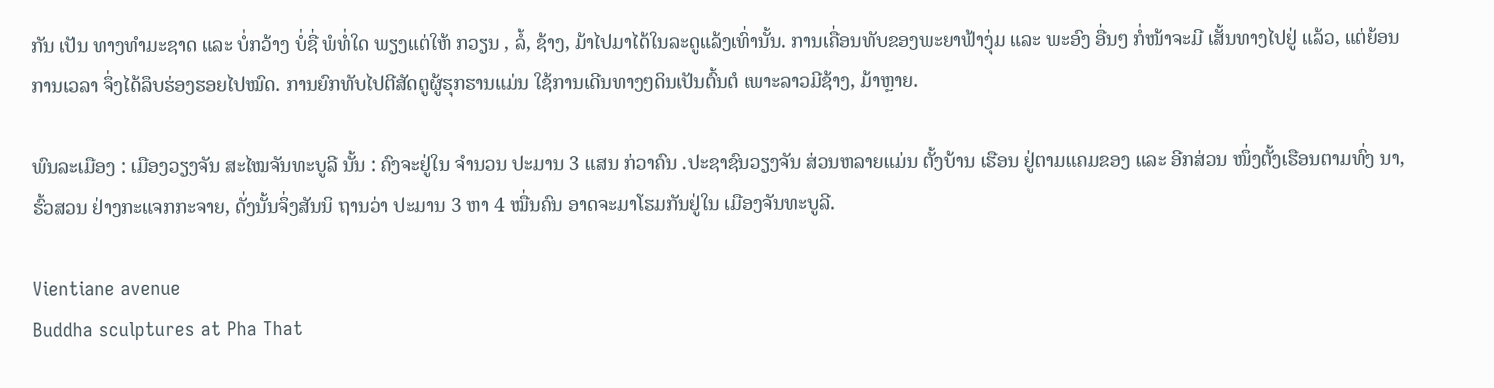ກັນ ເປັນ ທາງທຳມະຊາດ ແລະ ບໍ່ກວ້າງ ບໍ່ຊື່ ພໍທໍ່ໃດ ພຽງແຕ່ໃຫ້ ກວຽນ , ລໍ້, ຊ້າງ, ມ້າໄປມາໄດ້ໃນລະດູແລ້ງເທົ່ານັ້ນ. ການເຄື່ອນທັບຂອງພະຍາຟ້າງຸ່ມ ແລະ ພະອົງ ອື່ນໆ ກໍ່ໜ້າຈະມີ ເສັ້ນທາງໄປຢູ່ ແລ້ວ, ແຕ່ຍ້ອນ ການເວລາ ຈຶ່ງໄດ້ລຶບຮ່ອງຮອຍໄປໝົດ. ການຍົກທັບໄປຕີສັດຕູຜູ້ຮຸກຮານແມ່ນ ໃຊ້ການເດີນທາງໆດິນເປັນຕົ້ນຕໍ ເພາະລາວມີຊ້າງ, ມ້າຫຼາຍ.

ພົນລະເມືອງ : ເມືອງວຽງຈັນ ສະໄໝຈັນທະບູລີ ນັ້ນ : ຄົງຈະຢູ່ໃນ ຈຳນວນ ປະມານ 3 ແສນ ກ່ວາຄົນ .ປະຊາຊົນວຽງຈັນ ສ່ວນຫລາຍແມ່ນ ຕັ້ງບ້ານ ເຮືອນ ຢູ່ຕາມແຄມຂອງ ແລະ ອີກສ່ວນ ໜຶ່ງຕັ້ງເຮືອນຕາມທົ່ງ ນາ, ຮົ້ວສວນ ຢ່າງກະແຈກກະຈາຍ, ດັ່ງນັ້ນຈຶ່ງສັນນິ ຖານວ່າ ປະມານ 3 ຫາ 4 ໝື່ນຄົນ ອາດຈະມາໂຮມກັນຢູ່ໃນ ເມືອງຈັນທະບູລີ.

Vientiane avenue
Buddha sculptures at Pha That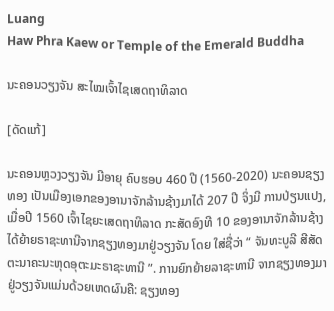Luang
Haw Phra Kaew or Temple of the Emerald Buddha

ນະຄອນວຽງຈັນ ສະໄໝເຈົ້າໄຊເສດຖາທິລາດ

[ດັດແກ້]

ນະຄອນຫຼວງວຽງຈັນ ມີອາຍຸ ຄົບຮອບ 460 ປີ (1560-2020) ນະຄອນຊຽງທອງ ເປັນເມືອງເອກຂອງອານາຈັກລ້ານຊ້າງມາໄດ້ 207 ປີ ຈິ່ງມີ ການປ່ຽນແປງ, ເມື່ອປີ 1560 ເຈົ້າໄຊຍະເສດຖາທິລາດ ກະສັດອົງທີ 10 ຂອງອານາຈັກລ້ານຊ້າງ ໄດ້ຍ້າຍຣາຊະທານີຈາກຊຽງທອງມາຢູ່ວຽງຈັນ ໂດຍ ໃສ່ຊື່ວ່າ “ ຈັນທະບູລີ ສີສັດຕະນາຄະນະຫຸດອຸຕະມະຣາຊະທານີ ”. ການຍົກຍ້າຍລາຊະທານີ ຈາກຊຽງທອງມາຢູ່ວຽງຈັນແມ່ນດ້ວຍເຫດຜົນຄື: ຊຽງທອງ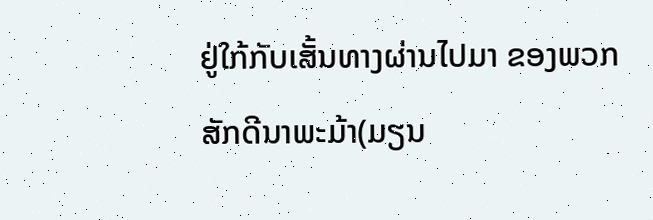ຢູ່ໃກ້ກັບເສັ້ນທາງຜ່ານໄປມາ ຂອງພວກສັກດີນາພະມ້າ(ມຽນ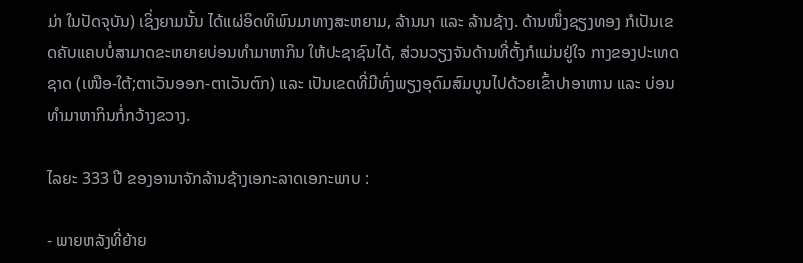ມ່າ ໃນປັດຈຸບັນ) ເຊິ່ງຍາມນັ້ນ ໄດ້ແຜ່ອິດທິພົນມາທາງສະຫຍາມ, ລ້ານນາ ແລະ ລ້ານຊ້າງ. ດ້ານໜຶ່ງຊຽງທອງ ກໍເປັນເຂດຄັບແຄບບໍ່ສາມາດຂະຫຍາຍບ່ອນທຳມາຫາກິນ ໃຫ້ປະຊາຊົນໄດ້, ສ່ວນວຽງຈັນດ້ານທີ່ຕັ້ງກໍແມ່ນຢູ່ໃຈ ກາງຂອງປະເທດຊາດ (ເໜືອ-ໃຕ້;ຕາເວັນອອກ-ຕາເວັນຕົກ) ແລະ ເປັນເຂດທີ່ມີທົ່ງພຽງອຸດົມສົມບູນໄປດ້ວຍເຂົ້າປາອາຫານ ແລະ ບ່ອນທຳມາຫາກິນກໍ່ກວ້າງຂວາງ.

ໄລຍະ 333 ປີ ຂອງອານາຈັກລ້ານຊ້າງເອກະລາດເອກະພາບ :

- ພາຍຫລັງທີ່ຍ້າຍ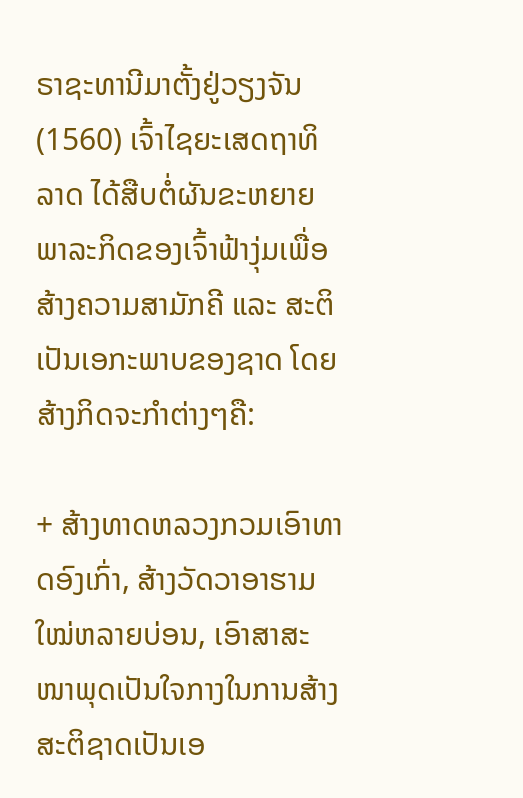ຣາຊະທານີມາຕັ້ງຢູ່ວຽງຈັນ (1560) ເຈົ້າໄຊຍະເສດຖາທິລາດ ໄດ້ສືບຕໍ່ຜັນຂະຫຍາຍພາລະກິດຂອງເຈົ້າຟ້າງຸ່ມເພື່ອສ້າງຄວາມສາມັກຄີ ແລະ ສະຕິເປັນເອກະພາບຂອງຊາດ ໂດຍສ້າງກິດຈະກຳຕ່າງໆຄື:

+ ສ້າງທາດຫລວງກວມເອົາທາດອົງເກົ່າ, ສ້າງວັດວາອາຮາມໃໝ່ຫລາຍບ່ອນ, ເອົາສາສະໜາພຸດເປັນໃຈກາງໃນການສ້າງສະຕິຊາດເປັນເອ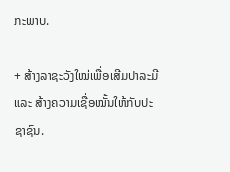ກະພາບ.

+ ສ້າງລາຊະວັງໃໝ່ເພື່ອເສີມປາລະມີ ແລະ ສ້າງຄວາມເຊື່ອໝັ້ນໃຫ້ກັບປະຊາຊົນ.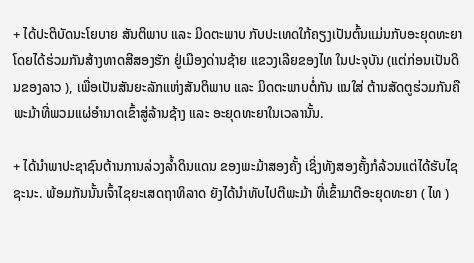+ ໄດ້ປະຕິບັດນະໂຍບາຍ ສັນຕິພາບ ແລະ ມິດຕະພາບ ກັບປະເທດໃກ້ຄຽງເປັນຕົ້ນແມ່ນກັບອະຍຸດທະຍາ ໂດຍໄດ້ຮ່ວມກັນສ້າງທາດສີສອງຮັກ ຢູ່ເມືອງດ່ານຊ້າຍ ແຂວງເລີຍຂອງໄທ ໃນປະຈຸບັນ (ແຕ່ກ່ອນເປັນດິນຂອງລາວ ), ເພື່ອເປັນສັນຍະລັກແຫ່ງສັນຕິພາບ ແລະ ມິດຕະພາບຕໍ່ກັນ ແນໃສ່ ຕ້ານສັດຕູຮ່ວມກັນຄື ພະມ້າທີ່ພວມແຜ່ອຳນາດເຂົ້າສູ່ລ້ານຊ້າງ ແລະ ອະຍຸດທະຍາໃນເວລານັ້ນ.

+ ໄດ້ນຳພາປະຊາຊົນຕ້ານການລ່ວງລ້ຳດິນແດນ ຂອງພະມ້າສອງຄັ້ງ ເຊິ່ງທັງສອງຄັ້ງກໍລ້ວນແຕ່ໄດ້ຮັບໄຊຊະນະ. ພ້ອມກັນນັ້ນເຈົ້າໄຊຍະເສດຖາທິລາດ ຍັງໄດ້ນຳທັບໄປຕີພະມ້າ ທີ່ເຂົ້າມາຕີອະຍຸດທະຍາ ( ໄທ )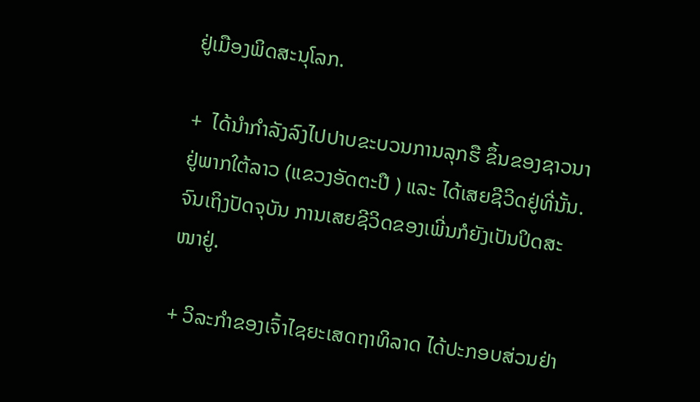ຢູ່ເມືອງພິດສະນຸໂລກ.

+  ໄດ້ນຳກຳລັງລົງໄປປາບຂະບວນການລຸກຮື ຂຶ້ນຂອງຊາວນາ ຢູ່ພາກໃຕ້ລາວ (ແຂວງອັດຕະປື ) ແລະ ໄດ້ເສຍຊີວິດຢູ່ທີ່ນັ້ນ. ຈົນເຖິງປັດຈຸບັນ ການເສຍຊີວິດຂອງເພີ່ນກໍຍັງເປັນປິດສະໜາຢູ່.

+ ວິລະກຳຂອງເຈົ້າໄຊຍະເສດຖາທິລາດ ໄດ້ປະກອບສ່ວນຢ່າ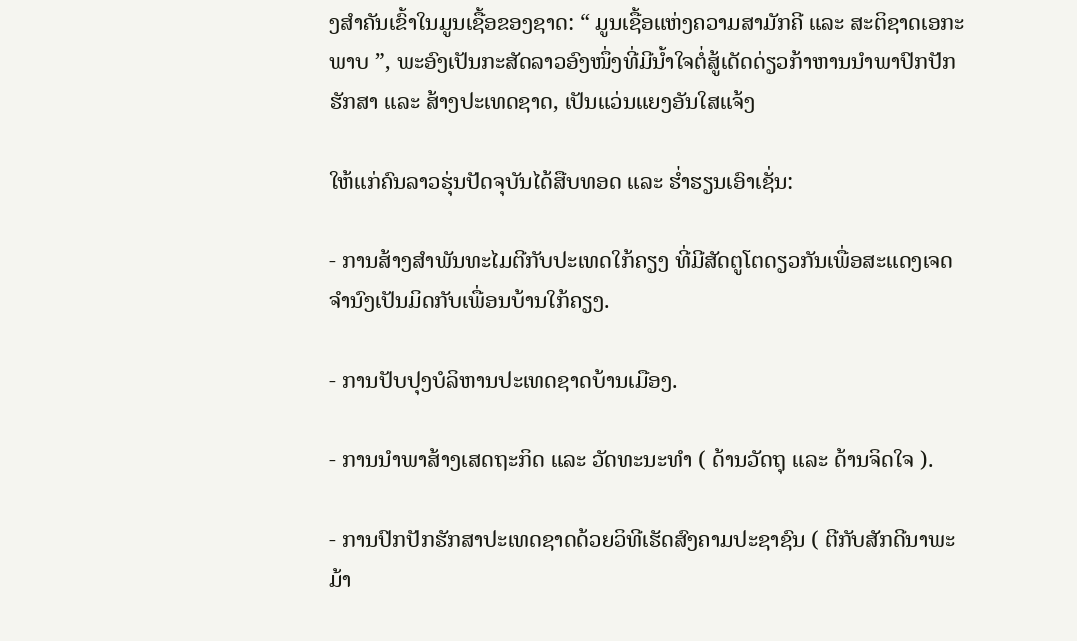ງສຳຄັນເຂົ້າໃນມູນເຊື້ອຂອງຊາດ: “ ມູນເຊື້ອແຫ່ງຄວາມສາມັກຄີ ແລະ ສະຕິຊາດເອກະພາບ ”, ພະອົງເປັນກະສັດລາວອົງໜຶ່ງທີ່ມີນ້ຳໃຈຕໍ່ສູ້ເດັດດ່ຽວກ້າຫານນຳພາປົກປັກຮັກສາ ແລະ ສ້າງປະເທດຊາດ, ເປັນແວ່ນແຍງອັນໃສແຈ້ງ

ໃຫ້ແກ່ຄົນລາວຮຸ່ນປັດຈຸບັນໄດ້ສືບທອດ ແລະ ຮ່ຳຮຽນເອົາເຊັ່ນ:

- ການສ້າງສຳພັນທະໄມຕີກັບປະເທດໃກ້ຄຽງ ທີ່ມີສັດຕູໂຕດຽວກັນເພື່ອສະແດງເຈດຈຳນົງເປັນມິດກັບເພື່ອນບ້ານໃກ້ຄຽງ.

- ການປັບປຸງບໍລິຫານປະເທດຊາດບ້ານເມືອງ.

- ການນຳພາສ້າງເສດຖະກິດ ແລະ ວັດທະນະທຳ ( ດ້ານວັດຖຸ ແລະ ດ້ານຈິດໃຈ ).

- ການປົກປັກຮັກສາປະເທດຊາດດ້ວຍວິທີເຮັດສົງຄາມປະຊາຊົນ ( ຕີກັບສັກດີນາພະມ້າ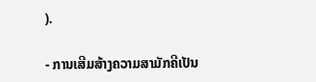).

- ການເສີມສ້າງຄວາມສາມັກຄີເປັນ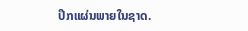ປຶກແຜ່ນພາຍໃນຊາດ.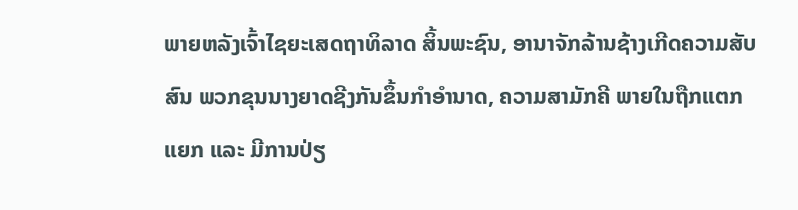ພາຍຫລັງເຈົ້າໄຊຍະເສດຖາທິລາດ ສິ້ນພະຊົນ, ອານາຈັກລ້ານຊ້າງເກີດຄວາມສັບສົນ ພວກຂຸນນາງຍາດຊີງກັນຂຶ້ນກຳອຳນາດ, ຄວາມສາມັກຄີ ພາຍໃນຖືກແຕກແຍກ ແລະ ມີການປ່ຽ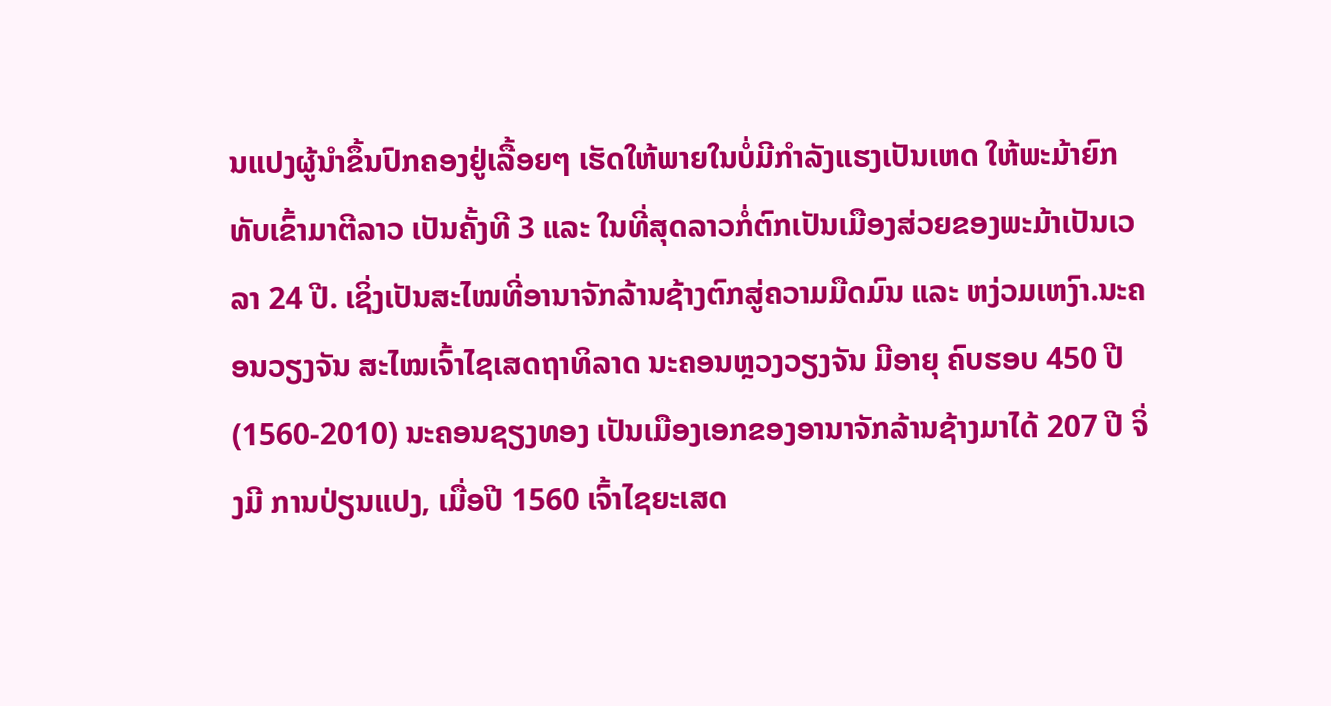ນແປງຜູ້ນຳຂຶ້ນປົກຄອງຢູ່ເລື້ອຍໆ ເຮັດໃຫ້ພາຍໃນບໍ່ມີກຳລັງແຮງເປັນເຫດ ໃຫ້ພະມ້າຍົກທັບເຂົ້າມາຕີລາວ ເປັນຄັ້ງທີ 3 ແລະ ໃນທີ່ສຸດລາວກໍ່ຕົກເປັນເມືອງສ່ວຍຂອງພະມ້າເປັນເວລາ 24 ປີ. ເຊິ່ງເປັນສະໄໝທີ່ອານາຈັກລ້ານຊ້າງຕົກສູ່ຄວາມມືດມົນ ແລະ ຫງ່ວມເຫງົາ.ນະຄອນວຽງຈັນ ສະໄໝເຈົ້າໄຊເສດຖາທິລາດ ນະຄອນຫຼວງວຽງຈັນ ມີອາຍຸ ຄົບຮອບ 450 ປີ (1560-2010) ນະຄອນຊຽງທອງ ເປັນເມືອງເອກຂອງອານາຈັກລ້ານຊ້າງມາໄດ້ 207 ປີ ຈິ່ງມີ ການປ່ຽນແປງ, ເມື່ອປີ 1560 ເຈົ້າໄຊຍະເສດ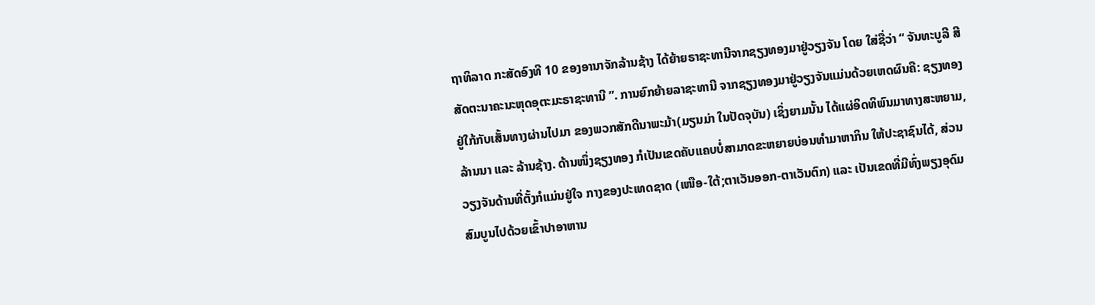ຖາທິລາດ ກະສັດອົງທີ 10 ຂອງອານາຈັກລ້ານຊ້າງ ໄດ້ຍ້າຍຣາຊະທານີຈາກຊຽງທອງມາຢູ່ວຽງຈັນ ໂດຍ ໃສ່ຊື່ວ່າ “ ຈັນທະບູລີ ສີສັດຕະນາຄະນະຫຸດອຸຕະມະຣາຊະທານີ ”. ການຍົກຍ້າຍລາຊະທານີ ຈາກຊຽງທອງມາຢູ່ວຽງຈັນແມ່ນດ້ວຍເຫດຜົນຄື: ຊຽງທອງຢູ່ໃກ້ກັບເສັ້ນທາງຜ່ານໄປມາ ຂອງພວກສັກດີນາພະມ້າ(ມຽນມ່າ ໃນປັດຈຸບັນ) ເຊິ່ງຍາມນັ້ນ ໄດ້ແຜ່ອິດທິພົນມາທາງສະຫຍາມ, ລ້ານນາ ແລະ ລ້ານຊ້າງ. ດ້ານໜຶ່ງຊຽງທອງ ກໍເປັນເຂດຄັບແຄບບໍ່ສາມາດຂະຫຍາຍບ່ອນທຳມາຫາກິນ ໃຫ້ປະຊາຊົນໄດ້, ສ່ວນວຽງຈັນດ້ານທີ່ຕັ້ງກໍແມ່ນຢູ່ໃຈ ກາງຂອງປະເທດຊາດ (ເໜືອ-ໃຕ້;ຕາເວັນອອກ-ຕາເວັນຕົກ) ແລະ ເປັນເຂດທີ່ມີທົ່ງພຽງອຸດົມສົມບູນໄປດ້ວຍເຂົ້າປາອາຫານ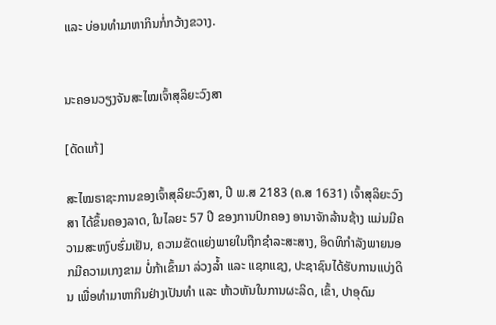ແລະ ບ່ອນທຳມາຫາກິນກໍ່ກວ້າງຂວາງ.


ນະຄອນວຽງຈັນສະໄໝເຈົ້າສຸລິຍະວົງສາ

[ດັດແກ້]

ສະໄໝຣາຊະການຂອງເຈົ້າສຸລິຍະວົງສາ, ປີ ພ.ສ 2183 (ຄ.ສ 1631) ເຈົ້າສຸລິຍະວົງສາ ໄດ້ຂຶ້ນຄອງລາດ, ໃນໄລຍະ 57 ປີ ຂອງການປົກຄອງ ອານາຈັກລ້ານຊ້າງ ແມ່ນມີຄວາມສະຫງົບຮົ່ມເຢັນ, ຄວາມຂັດແຍ່ງພາຍໃນຖືກຊຳລະສະສາງ, ອິດທິກຳລັງພາຍນອກມີຄວາມເກງຂາມ ບໍ່ກ້າເຂົ້າມາ ລ່ວງລ້ຳ ແລະ ແຊກແຊງ, ປະຊາຊົນໄດ້ຮັບການແບ່ງດິນ ເພື່ອທຳມາຫາກິນຢ່າງເປັນທຳ ແລະ ຫ້າວຫັນໃນການຜະລິດ, ເຂົ້າ, ປາອຸດົມ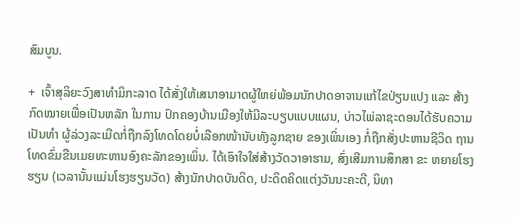ສົມບູນ.

+  ເຈົ້າສຸລິຍະວົງສາທຳມິກະລາດ ໄດ້ສັ່ງໃຫ້ເສນາອາມາດຜູ້ໃຫຍ່ພ້ອມນັກປາດອາຈານແກ້ໄຂປ່ຽນແປງ ແລະ ສ້າງກົດໝາຍເພື່ອເປັນຫລັກ ໃນການ ປົກຄອງບ້ານເມືອງໃຫ້ມີລະບຽບແບບແຜນ, ບ່າວໄພ່ລາຊະດອນໄດ້ຮັບຄວາມເປັນທຳ ຜູ້ລ່ວງລະເມີດກໍ່ຖືກລົງໂທດໂດຍບໍ່ເລືອກໜ້ານັບທັງລູກຊາຍ ຂອງເພິ່ນເອງ ກໍ່ຖືກສັ່ງປະຫານຊີວິດ ຖານໂທດຂົ່ມຂືນເມຍທະຫານອົງຄະລັກຂອງເພິ່ນ. ໄດ້ເອົາໃຈໃສ່ສ້າງວັດວາອາຮາມ, ສົ່ງເສີມການສຶກສາ ຂະ ຫຍາຍໂຮງຮຽນ (ເວລານັ້ນແມ່ນໂຮງຮຽນວັດ) ສ້າງນັກປາດບັນດິດ, ປະດິດຄິດແຕ່ງວັນນະຄະດີ, ນິທາ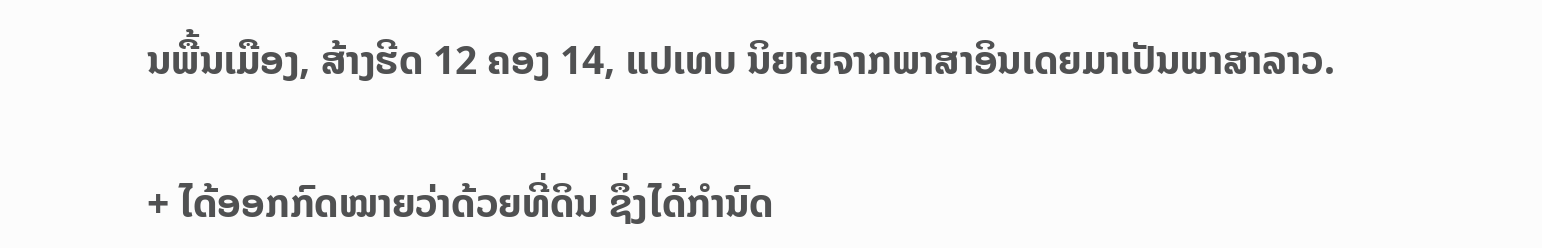ນພື້ນເມືອງ, ສ້າງຮີດ 12 ຄອງ 14, ແປເທບ ນິຍາຍຈາກພາສາອິນເດຍມາເປັນພາສາລາວ.

+ ໄດ້ອອກກົດໝາຍວ່າດ້ວຍທີ່ດິນ ຊຶ່ງໄດ້ກຳນົດ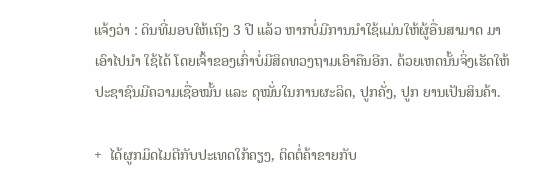ແຈ້ງວ່າ : ດິນທີ່ມອບໃຫ້ເຖິງ 3 ປີ ແລ້ວ ຫາກບໍ່ມີການນຳໃຊ້ແມ່ນໃຫ້ຜູ້ອື່ນສາມາດ ມາເອົາໄປນຳ ໃຊ້ໄດ້ ໂດຍເຈົ້າຂອງເກົ່າບໍ່ມີສິດທວງຖາມເອົາຄືນອີກ. ດ້ວຍເຫດນັ້ນຈິ່ງເຮັດໃຫ້ປະຊາຊົນມີຄວາມເຊື່ອໝັ້ນ ແລະ ດຸໝັ່ນໃນການຜະລິດ, ປູກຄັ່ງ, ປູກ ຍານເປັນສິນຄ້າ.

+  ໄດ້ຜູກມິດໄມຕີກັບປະເທດໃກ້ຄຽງ, ຕິດຕໍ່ຄ້າຂາຍກັບ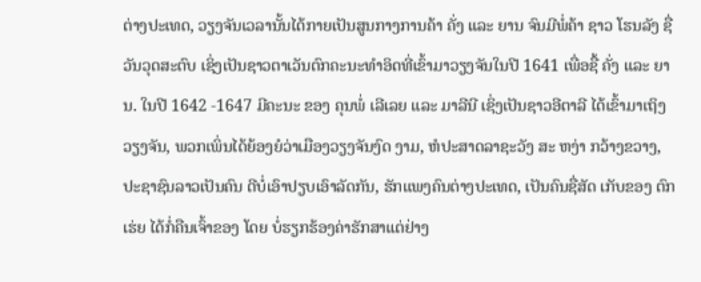ຕ່າງປະເທດ, ວຽງຈັນເວລານັ້ນໄດ້ກາຍເປັນສູນກາງການຄ້າ ຄັ່ງ ແລະ ຍານ ຈົນມີພໍ່ຄ້າ ຊາວ ໂຮນລັງ ຊື່ ວັນວຸດສະຕົບ ເຊິ່ງເປັນຊາວຕາເວັນຕົກຄະນະທຳອິດທີ່ເຂົ້າມາວຽງຈັນໃນປີ 1641 ເພື່ອຊື້ ຄັ່ງ ແລະ ຍານ. ໃນປີ 1642 -1647 ມີຄະນະ ຂອງ ຄຸນພໍ່ ເລີເລຍ ແລະ ມາລີນີ ເຊິ່ງເປັນຊາວອີຕາລີ ໄດ້ເຂົ້າມາເຖິງວຽງຈັນ, ພວກເພິ່ນໄດ້ຍ້ອງຍໍວ່າເມືອງວຽງຈັນງົດ ງາມ, ຫໍປະສາດລາຊະວັງ ສະ ຫງ່າ ກວ້າງຂວາງ, ປະຊາຊົນລາວເປັນຄົນ ດີບໍ່ເອົາປຽບເອົາລັດກັນ, ຮັກແພງຄົນຕ່າງປະເທດ, ເປັນຄົນຊື່ສັດ ເກັບຂອງ ຕົກເຮ່ຍ ໄດ້ກໍ່ຄືນເຈົ້າຂອງ ໂດຍ ບໍ່ຮຽກຮ້ອງຄ່າຮັກສາແຕ່ຢ່າງ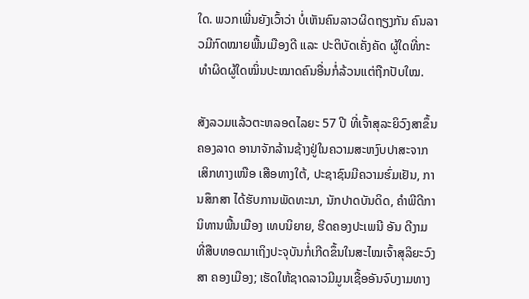ໃດ. ພວກເພີ່ນຍັງເວົ້າວ່າ ບໍ່ເຫັນຄົນລາວຜິດຖຽງກັນ ຄົນລາວມີກົດໝາຍພື້ນເມືອງດີ ແລະ ປະຕິບັດເຄັ່ງຄັດ ຜູ້ໃດທີ່ກະ ທຳຜິດຜູ້ໃດໝິ່ນປະໝາດຄົນອື່ນກໍ່ລ້ວນແຕ່ຖືກປັບໃໝ.

ສັງລວມແລ້ວຕະຫລອດໄລຍະ 57 ປີ ທີ່ເຈົ້າສຸລະຍິວົງສາຂຶ້ນຄອງລາດ ອານາຈັກລ້ານຊ້າງຢູ່ໃນຄວາມສະຫງົບປາສະຈາກເສິກທາງເໜືອ ເສືອທາງໃຕ້, ປະຊາຊົນມີຄວາມຮົ່ມເຢັນ, ການສຶກສາ ໄດ້ຮັບການພັດທະນາ, ນັກປາດບັນດິດ, ຄຳພີດີກາ ນິທານພື້ນເມືອງ ເທບນິຍາຍ, ຮີດຄອງປະເພນີ ອັນ ດີງາມ ທີ່ສືບທອດມາເຖິງປະຈຸບັນກໍ່ເກີດຂຶ້ນໃນສະໄໝເຈົ້າສຸລິຍະວົງສາ ຄອງເມືອງ; ເຮັດໃຫ້ຊາດລາວມີມູນເຊື້ອອັນຈົບງາມທາງ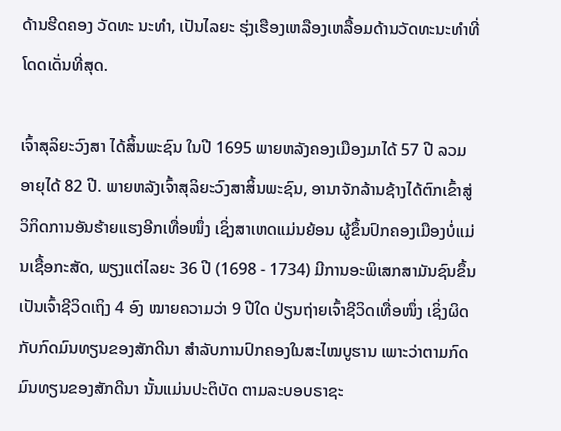ດ້ານຮີດຄອງ ວັດທະ ນະທຳ, ເປັນໄລຍະ ຮຸ່ງເຮືອງເຫລືອງເຫລື້ອມດ້ານວັດທະນະທຳທີ່ໂດດເດັ່ນທີ່ສຸດ.

ເຈົ້າສຸລິຍະວົງສາ ໄດ້ສິ້ນພະຊົນ ໃນປີ 1695 ພາຍຫລັງຄອງເມືອງມາໄດ້ 57 ປີ ລວມ ອາຍຸໄດ້ 82 ປີ. ພາຍຫລັງເຈົ້າສຸລິຍະວົງສາສິ້ນພະຊົນ, ອານາຈັກລ້ານຊ້າງໄດ້ຕົກເຂົ້າສູ່ວິກິດການອັນຮ້າຍແຮງອີກເທື່ອໜຶ່ງ ເຊິ່ງສາເຫດແມ່ນຍ້ອນ ຜູ້ຂຶ້ນປົກຄອງເມືອງບໍ່ແມ່ນເຊື້ອກະສັດ, ພຽງແຕ່ໄລຍະ 36 ປີ (1698 - 1734) ມີການອະພິເສກສາມັນຊົນຂຶ້ນເປັນເຈົ້າຊີວິດເຖິງ 4 ອົງ ໝາຍຄວາມວ່າ 9 ປີໃດ ປ່ຽນຖ່າຍເຈົ້າຊີວິດເທື່ອໜຶ່ງ ເຊິ່ງຜິດກັບກົດມົນທຽນຂອງສັກດີນາ ສຳລັບການປົກຄອງໃນສະໄໝບູຮານ ເພາະວ່າຕາມກົດມົນທຽນຂອງສັກດີນາ ນັ້ນແມ່ນປະຕິບັດ ຕາມລະບອບຣາຊະ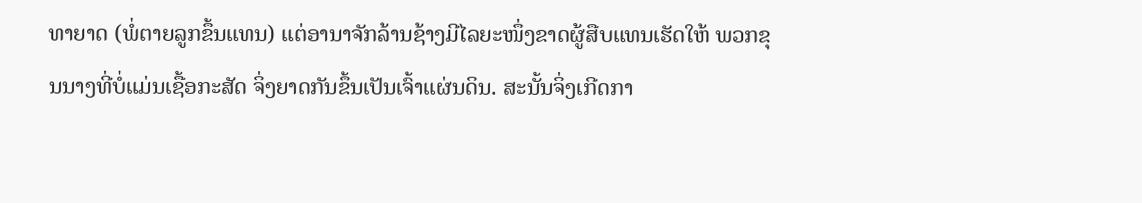ທາຍາດ (ພໍ່ຕາຍລູກຂຶ້ນແທນ) ແຕ່ອານາຈັກລ້ານຊ້າງມີໄລຍະໜຶ່ງຂາດຜູ້ສືບແທນເຮັດໃຫ້ ພວກຂຸນນາງທີ່ບໍ່ແມ່ນເຊື້ອກະສັດ ຈິ່ງຍາດກັນຂຶ້ນເປັນເຈົ້າແຜ່ນດິນ. ສະນັ້ນຈິ່ງເກີດກາ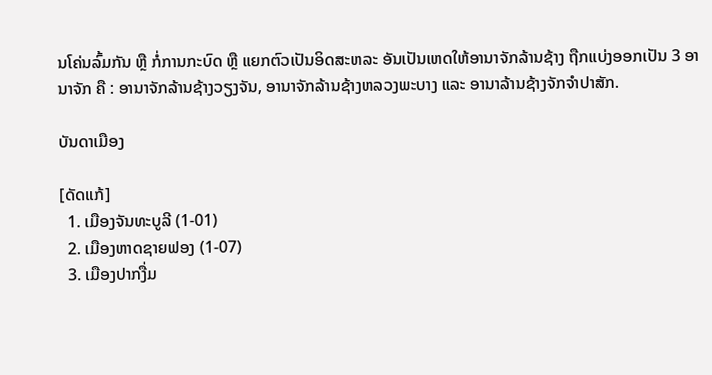ນໂຄ່ນລົ້ມກັນ ຫຼື ກໍ່ການກະບົດ ຫຼື ແຍກຕົວເປັນອິດສະຫລະ ອັນເປັນເຫດໃຫ້ອານາຈັກລ້ານຊ້າງ ຖືກແບ່ງອອກເປັນ 3 ອານາຈັກ ຄື : ອານາຈັກລ້ານຊ້າງວຽງຈັນ, ອານາຈັກລ້ານຊ້າງຫລວງພະບາງ ແລະ ອານາລ້ານຊ້າງຈັກຈຳປາສັກ.

ບັນດາເມືອງ

[ດັດແກ້]
  1. ເມືອງຈັນທະບູລີ (1-01)
  2. ເມືອງຫາດຊາຍຟອງ (1-07)
  3. ເມືອງປາກງື່ມ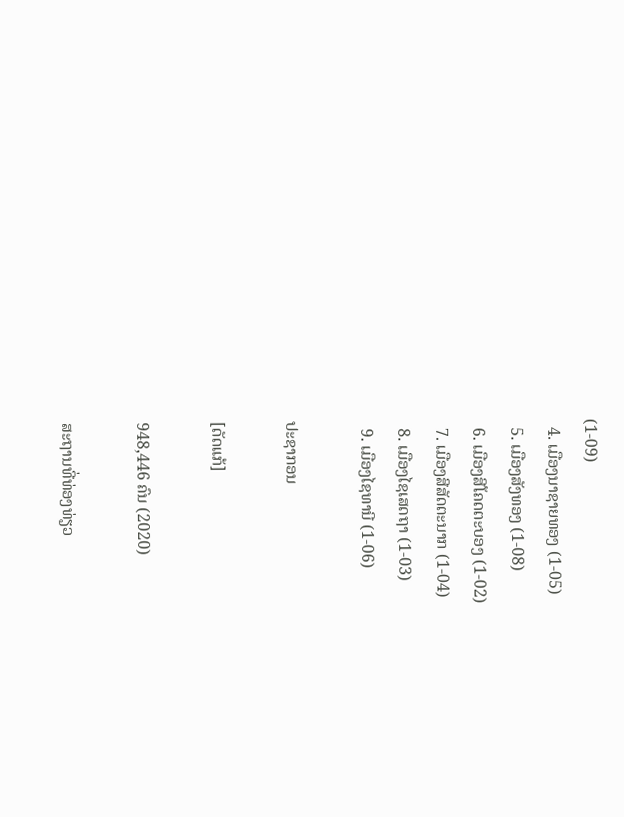(1-09)
  4. ເມືອງນາຊາຍທອງ (1-05)
  5. ເມືອງສັງທອງ (1-08)
  6. ເມືອງສີໂຄດຕະບອງ (1-02)
  7. ເມືອງສີສັດຕະນາກ (1-04)
  8. ເມືອງໄຊເສດຖາ (1-03)
  9. ເມືອງໄຊທານີ (1-06)

ປະຊາກອນ

[ດັດແກ້]

948,446 ຄົນ (2020)

ສະຖານທີ່ທ່ອງທ່ຽວ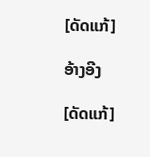[ດັດແກ້]

ອ້າງອີງ

[ດັດແກ້]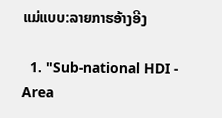ແມ່ແບບ:ລາຍກາຮອ້າງອີງ

  1. "Sub-national HDI - Area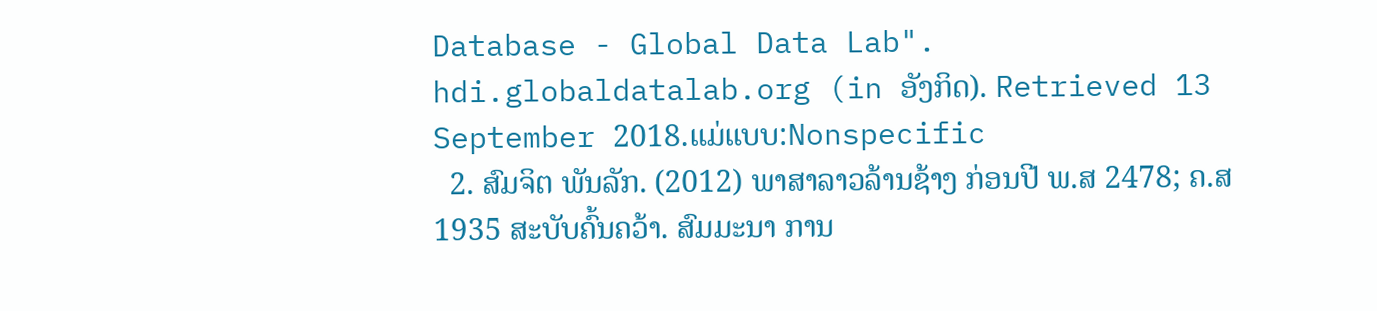Database - Global Data Lab". hdi.globaldatalab.org (in ອັງກິດ). Retrieved 13 September 2018.ແມ່ແບບ:Nonspecific
  2. ສົມຈິຕ ພັນລັກ. (2012) ພາສາລາວລ້ານຊ້າງ ກ່ອນປີ ພ.ສ 2478; ຄ.ສ 1935 ສະບັບຄົ້ນຄວ້າ. ສົມມະນາ ການ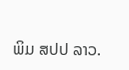ພິມ ສປປ ລາວ.